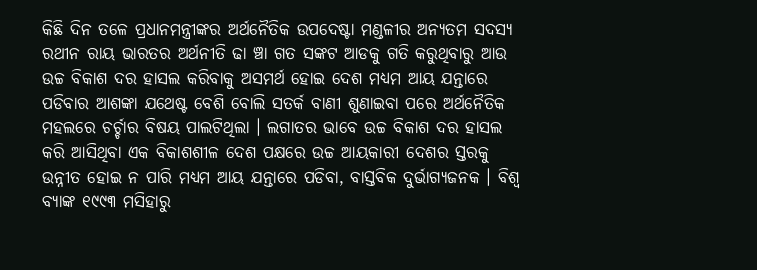କିଛି ଦିନ ତଳେ ପ୍ରଧାନମନ୍ତ୍ରୀଙ୍କର ଅର୍ଥନୈତିକ ଉପଦେଷ୍ଟା ମଣ୍ଡଳୀର ଅନ୍ୟତମ ସଦସ୍ୟ ରଥୀନ ରାୟ ଭାରତର ଅର୍ଥନୀତି ଢା ଞ୍ଚା ଗତ ସଙ୍କଟ ଆଡକୁ ଗତି କରୁଥିବାରୁ ଆଉ ଉଚ୍ଚ ବିକାଶ ଦର ହାସଲ କରିବାକୁ ଅସମର୍ଥ ହୋଇ ଦେଶ ମଧ୍ୟମ ଆୟ ଯନ୍ତାରେ ପଡିବାର ଆଶଙ୍କା ଯଥେଷ୍ଟ ବେଶି ବୋଲି ସତର୍କ ବାଣୀ ଶୁଣାଇବା ପରେ ଅର୍ଥନୈତିକ ମହଲରେ ଚର୍ଚ୍ଚାର ବିଷୟ ପାଲଟିଥିଲା । ଲଗାତର ଭାବେ ଉଚ୍ଚ ବିକାଶ ଦର ହାସଲ କରି ଆସିଥିବା ଏକ ବିକାଶଶୀଳ ଦେଶ ପକ୍ଷରେ ଉଚ୍ଚ ଆୟକାରୀ ଦେଶର ସ୍ତରକୁ ଉନ୍ନୀତ ହୋଇ ନ ପାରି ମଧ୍ୟମ ଆୟ ଯନ୍ତାରେ ପଡିବା, ବାସ୍ତବିକ ଦୁର୍ଭାଗ୍ୟଜନକ । ବିଶ୍ୱ ବ୍ୟାଙ୍କ ୧୯୯୩ ମସିହାରୁ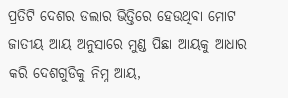ପ୍ରତିଟି ଦେଶର ଡଲାର ଭିତ୍ତିରେ ହେଉଥିବା ମୋଟ ଜାତୀୟ ଆୟ ଅନୁସାରେ ମୁଣ୍ଡ ପିଛା ଆୟକୁ ଆଧାର କରି ଦେଶଗୁଡିକୁ ନିମ୍ନ ଆୟ,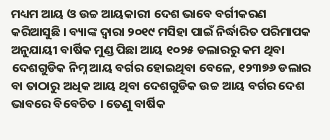ମଧ୍ୟମ ଆୟ ଓ ଉଚ୍ଚ ଆୟକାରୀ ଦେଶ ଭାବେ ବର୍ଗୀକରଣ କରିଆସୁଛି । ବ୍ୟାଙ୍କ ଦ୍ୱାରା ୨୦୧୯ ମସିହା ପାଇଁ ନିର୍ଦ୍ଧାରିତ ପରିମାପକ ଅନୁଯାୟୀ ବାର୍ଷିକ ମୁଣ୍ଡ ପିଛା ଆୟ ୧୦୨୫ ଡଲାରରୁ କମ ଥିବା ଦେଶଗୁଡିକ ନିମ୍ନ ଆୟ ବର୍ଗର ହୋଇଥିବା ବେଳେ, ୧୨୩୭୬ ଡଲାର ବା ତାଠାରୁ ଅଧିକ ଆୟ ଥିବା ଦେଶଗୁଡିକ ଉଚ୍ଚ ଆୟ ବର୍ଗର ଦେଶ ଭାବରେ ବିବେଚିତ । ତେଣୁ ବାର୍ଷିକ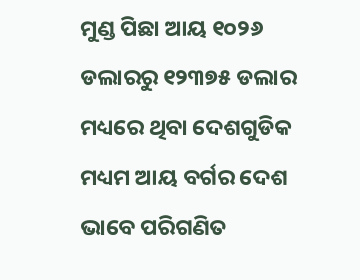ମୁଣ୍ଡ ପିଛା ଆୟ ୧୦୨୬ ଡଲାରରୁ ୧୨୩୭୫ ଡଲାର ମଧ୍ୟରେ ଥିବା ଦେଶଗୁଡିକ ମଧ୍ୟମ ଆୟ ବର୍ଗର ଦେଶ ଭାବେ ପରିଗଣିତ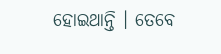ହୋଇଥାନ୍ତି । ତେବେ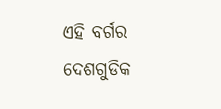ଏହି ବର୍ଗର ଦେଶଗୁଡିକ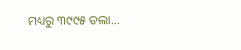ମଧ୍ୟରୁ ୩୯୯୫ ଡଲା...